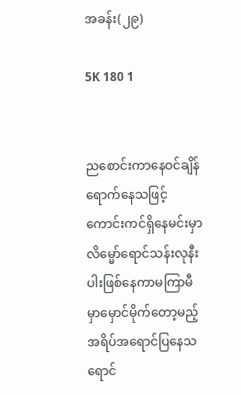အခန်း(၂၉)

5K 180 1


ညစောင်းကာနေဝင်ချိန်ရောက်နေသဖြင့်
ကောင်းကင်ရှိနေမင်းမှာလိမ္မော်ရောင်သန်းလုနီးပါးဖြစ်နေကာမကြာမီမှာမှောင်မိုက်တော့မည့်အရိပ်အရောင်ပြနေသရောင်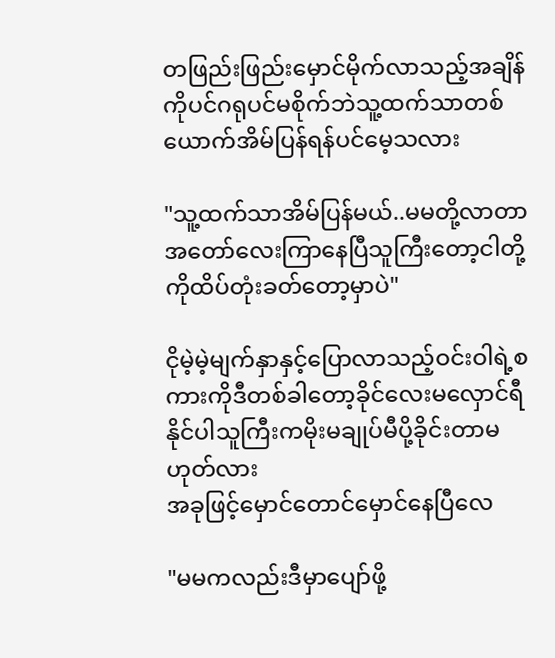တဖြည်းဖြည်းမှောင်မိုက်လာသည့်အချိန်ကိုပင်ဂရုပင်မစိုက်ဘဲသူ့ထက်သာတစ်ယောက်အိမ်ပြန်ရန်ပင်မေ့သလား

"သူ့ထက်သာအိမ်ပြန်မယ်..မမတို့လာတာအတော်လေးကြာနေပြီသူကြီးတော့ငါတို့ကိုထိပ်တုံးခတ်တော့မှာပဲ"

ငိုမဲ့မဲ့မျက်နှာနှင့်ပြောလာသည့်ဝင်းဝါရဲ့စကားကိုဒီတစ်ခါတော့ခိုင်လေးမလှောင်ရီနိုင်ပါသူကြီးကမိုးမချုပ်မီပို့ခိုင်းတာမဟုတ်လား
အခုဖြင့်မှောင်တောင်မှောင်နေပြီလေ

"မမကလည်းဒီမှာပျော်ဖို့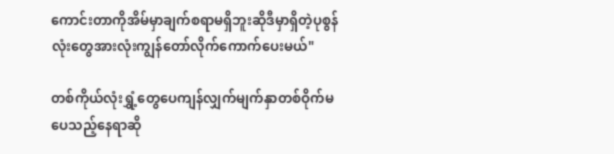ကောင်းတာကိုအိမ်မှာချက်စရာမရှိဘူးဆိုဒီမှာရှိတဲ့ပုစွန်လုံးတွေအားလုံးကျွန်တော်လိုက်ကောက်ပေးမယ်"

တစ်ကိုယ်လုံးရွှံ့တွေပေကျန်လျှက်မျက်နှာတစ်ဝိုက်မပေသည့်နေရာဆို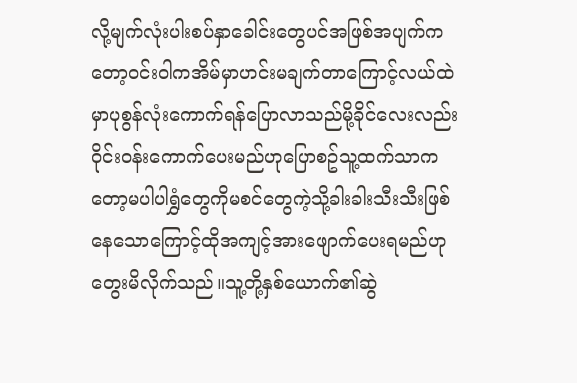လို့မျက်လုံးပါးစပ်နှာခေါင်းတွေပင်အဖြစ်အပျက်ကတော့ဝင်းဝါကအိမ်မှာဟင်းမချက်တာကြောင့်လယ်ထဲမှာပုစွန်လုံးကောက်ရန်ပြောလာသည်မို့ခိုင်လေးလည်းဝိုင်းဝန်းကောက်ပေးမည်ဟုပြောစဥ်သူ့ထက်သာကတော့မပါပါရွှံတွေကိုမစင်တွေကဲ့သို့ခါးခါးသီးသီးဖြစ်နေသောကြောင့်ထိုအကျင့်အားဖျောက်ပေးရမည်ဟုတွေးမိလိုက်သည်။သူ့တို့နှစ်ယောက်၏ဆွဲ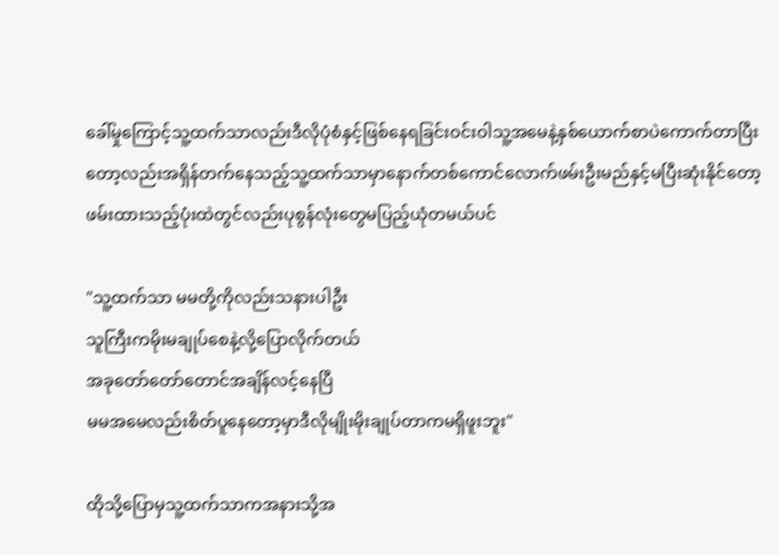ခေါ်မှုကြောင့်သူ့ထက်သာလည်းဒီလိုပုံစံနှင့်ဖြစ်နေရခြင်းဝင်းဝါသူ့အမေနဲ့နှစ်ယောက်စာပဲကောက်တာပြီးတော့လည်းအရှိန်တက်နေသည့်သူ့ထက်သာမှာနောက်တစ်ကောင်လောက်ဖမ်းဦးမည်နှင့်မပြီးဆုံးနိုင်တော့ဖမ်းထားသည့်ပုံးထဲတွင်လည်းပုစွန်လုံးတွေမပြည့်ယုံတမယ်ပင်

"သူ့ထက်သာ မမတို့ကိုလည်းသနားပါဦး
သူကြီးကမိုးမချုပ်စေနဲ့လို့ပြောလိုက်တယ်
အခုတော်တော်တောင်အချိန်လင့်နေပြီ
မမအမေလည်းစိတ်ပူနေတော့မှာဒီလိုမျိုးမိုးချုပ်တာကမရှိဖူးဘူး"

ထိုသို့ပြောမှသူ့ထက်သာကအနားသို့အ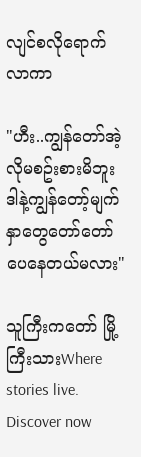လျင်စလိုရောက်လာကာ

"ဟီး..ကျွန်တော်အဲ့လိုမစဥ်းစားမိဘူး
ဒါနဲ့ကျွန်တော့်မျက်နှာတွေတော်တော်ပေနေတယ်မလား"

သူကြီးကတော် မြို့ကြီးသားWhere stories live. Discover now